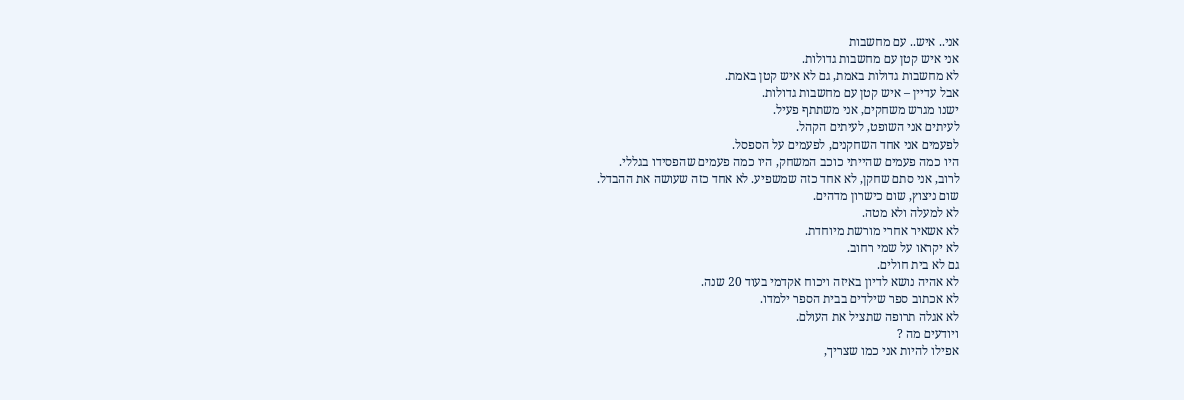אני.. איש.. עם מחשבות
אני איש קטן עם מחשבות גדולות.
לא מחשבות גדולות באמת, גם לא איש קטן באמת.
אבל עדיין – איש קטן עם מחשבות גדולות.
ישנו מגרש משחקים, אני משתתף פעיל.
לעיתים אני השופט, לעיתים הקהל.
לפעמים אני אחד השחקנים, לפעמים על הספסל.
היו כמה פעמים שהייתי כוכב המשחק, היו כמה פעמים שהפסידו בגללי.
לרוב, אני סתם שחקן, לא אחד כזה שמשפיע. לא אחד כזה שעושה את ההבדל.
שום ניצוץ, שום כישרון מדהים.
לא למעלה ולא מטה.
לא אשאיר אחרי מורשת מיוחדת.
לא יקראו על שמי רחוב.
גם לא בית חולים.
לא אהיה נושא לדיון באיזה ויכוח אקדמי בעוד 20 שנה.
לא אכתוב ספר שילדים בבית הספר ילמדו.
לא אגלה תרופה שתציל את העולם.
ויודעים מה ?
אפילו להיות אני כמו שצריך,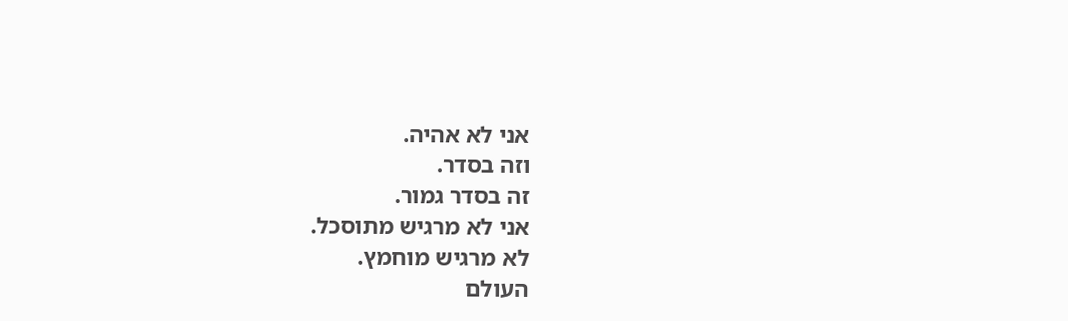אני לא אהיה.
וזה בסדר.
זה בסדר גמור.
אני לא מרגיש מתוסכל.
לא מרגיש מוחמץ.
העולם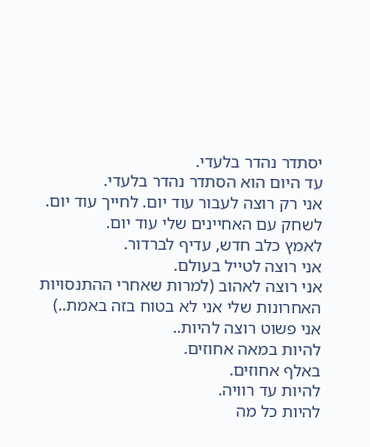יסתדר נהדר בלעדי.
עד היום הוא הסתדר נהדר בלעדי.
אני רק רוצה לעבור עוד יום. לחייך עוד יום.
לשחק עם האחיינים שלי עוד יום.
לאמץ כלב חדש, עדיף לברדור.
אני רוצה לטייל בעולם.
אני רוצה לאהוב (למרות שאחרי ההתנסויות האחרונות שלי אני לא בטוח בזה באמת..)
אני פשוט רוצה להיות..
להיות במאה אחוזים.
באלף אחוזים.
להיות עד רוויה.
להיות כל מה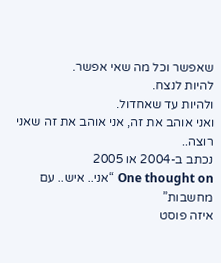שאפשר וכל מה שאי אפשר.
להיות לנצח.
ולהיות עד שאחדול.
ואני אוהב את זה, אני אוהב את זה שאני רוצה..
נכתב ב-2004 או 2005
One thought on “אני.. איש.. עם מחשבות”
איזה פוסט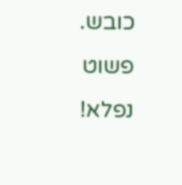כובש.
פשוט נפלא!